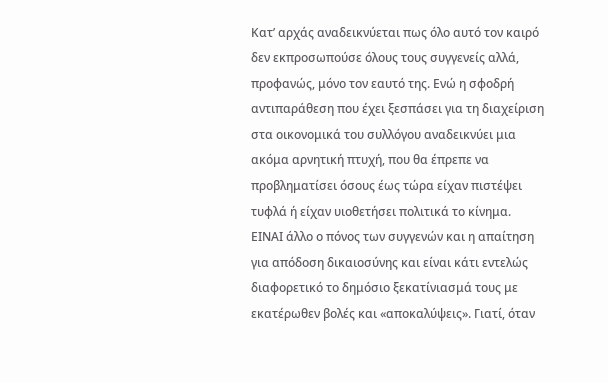Κατ’ αρχάς αναδεικνύεται πως όλο αυτό τον καιρό δεν εκπροσωπούσε όλους τους συγγενείς αλλά, προφανώς, μόνο τον εαυτό της. Ενώ η σφοδρή αντιπαράθεση που έχει ξεσπάσει για τη διαχείριση στα οικονομικά του συλλόγου αναδεικνύει μια ακόμα αρνητική πτυχή, που θα έπρεπε να προβληματίσει όσους έως τώρα είχαν πιστέψει τυφλά ή είχαν υιοθετήσει πολιτικά το κίνημα.
ΕΙΝΑΙ άλλο ο πόνος των συγγενών και η απαίτηση για απόδοση δικαιοσύνης και είναι κάτι εντελώς διαφορετικό το δημόσιο ξεκατίνιασμά τους με εκατέρωθεν βολές και «αποκαλύψεις». Γιατί, όταν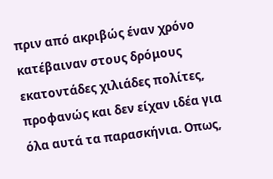πριν από ακριβώς έναν χρόνο κατέβαιναν στους δρόμους εκατοντάδες χιλιάδες πολίτες, προφανώς και δεν είχαν ιδέα για όλα αυτά τα παρασκήνια. Οπως,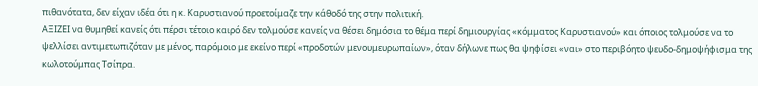πιθανότατα, δεν είχαν ιδέα ότι η κ. Καρυστιανού προετοίμαζε την κάθοδό της στην πολιτική.
ΑΞΙΖΕΙ να θυμηθεί κανείς ότι πέρσι τέτοιο καιρό δεν τολμούσε κανείς να θέσει δημόσια το θέμα περί δημιουργίας «κόμματος Καρυστιανού» και όποιος τολμούσε να το ψελλίσει αντιμετωπιζόταν με μένος, παρόμοιο με εκείνο περί «προδοτών μενουμευρωπαίων», όταν δήλωνε πως θα ψηφίσει «ναι» στο περιβόητο ψευδο-δημοψήφισμα της κωλοτούμπας Τσίπρα.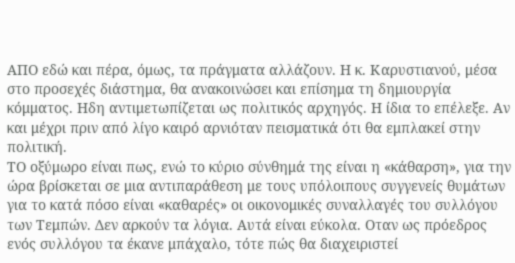ΑΠΟ εδώ και πέρα, όμως, τα πράγματα αλλάζουν. Η κ. Καρυστιανού, μέσα στο προσεχές διάστημα, θα ανακοινώσει και επίσημα τη δημιουργία κόμματος. Ηδη αντιμετωπίζεται ως πολιτικός αρχηγός. Η ίδια το επέλεξε. Αν και μέχρι πριν από λίγο καιρό αρνιόταν πεισματικά ότι θα εμπλακεί στην πολιτική.
ΤΟ οξύμωρο είναι πως, ενώ το κύριο σύνθημά της είναι η «κάθαρση», για την ώρα βρίσκεται σε μια αντιπαράθεση με τους υπόλοιπους συγγενείς θυμάτων για το κατά πόσο είναι «καθαρές» οι οικονομικές συναλλαγές του συλλόγου των Τεμπών. Δεν αρκούν τα λόγια. Αυτά είναι εύκολα. Οταν ως πρόεδρος ενός συλλόγου τα έκανε μπάχαλο, τότε πώς θα διαχειριστεί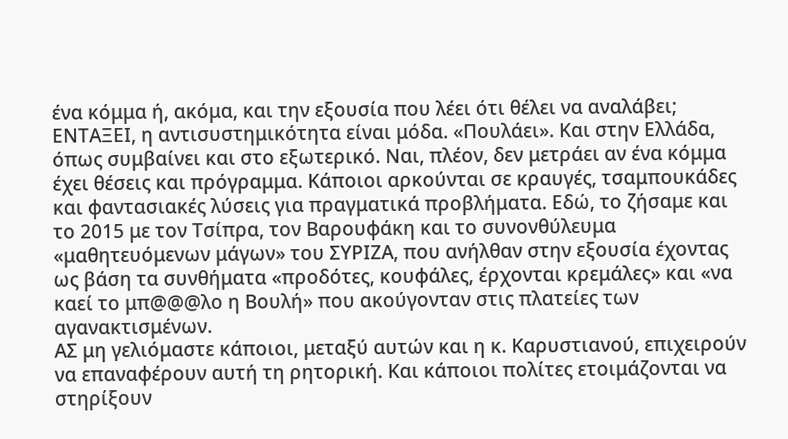ένα κόμμα ή, ακόμα, και την εξουσία που λέει ότι θέλει να αναλάβει;
ΕΝΤΑΞΕΙ, η αντισυστημικότητα είναι μόδα. «Πουλάει». Και στην Ελλάδα, όπως συμβαίνει και στο εξωτερικό. Ναι, πλέον, δεν μετράει αν ένα κόμμα έχει θέσεις και πρόγραμμα. Κάποιοι αρκούνται σε κραυγές, τσαμπουκάδες και φαντασιακές λύσεις για πραγματικά προβλήματα. Εδώ, το ζήσαμε και το 2015 με τον Τσίπρα, τον Βαρουφάκη και το συνονθύλευμα «μαθητευόμενων μάγων» του ΣΥΡΙΖΑ, που ανήλθαν στην εξουσία έχοντας ως βάση τα συνθήματα «προδότες, κουφάλες, έρχονται κρεμάλες» και «να καεί το μπ@@@λο η Βουλή» που ακούγονταν στις πλατείες των αγανακτισμένων.
ΑΣ μη γελιόμαστε κάποιοι, μεταξύ αυτών και η κ. Καρυστιανού, επιχειρούν να επαναφέρουν αυτή τη ρητορική. Και κάποιοι πολίτες ετοιμάζονται να στηρίξουν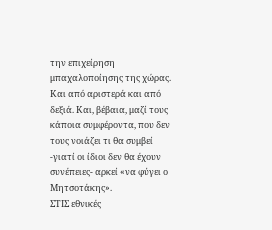την επιχείρηση μπαχαλοποίησης της χώρας. Και από αριστερά και από δεξιά. Και, βέβαια, μαζί τους κάποια συμφέροντα, που δεν τους νοιάζει τι θα συμβεί -γιατί οι ίδιοι δεν θα έχουν συνέπειες- αρκεί «να φύγει ο Μητσοτάκης».
ΣΤΙΣ εθνικές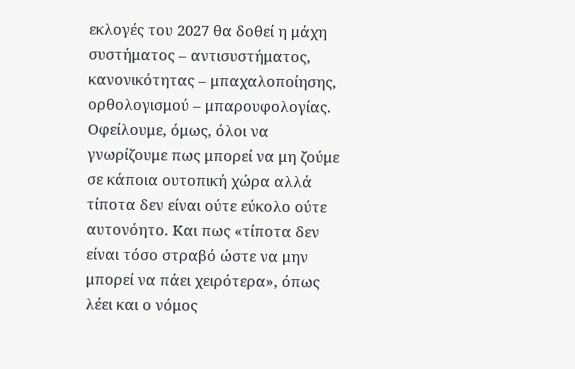εκλογές του 2027 θα δοθεί η μάχη συστήματος – αντισυστήματος, κανονικότητας – μπαχαλοποίησης, ορθολογισμού – μπαρουφολογίας. Οφείλουμε, όμως, όλοι να γνωρίζουμε πως μπορεί να μη ζούμε σε κάποια ουτοπική χώρα αλλά τίποτα δεν είναι ούτε εύκολο ούτε αυτονόητο. Και πως «τίποτα δεν είναι τόσο στραβό ώστε να μην μπορεί να πάει χειρότερα», όπως λέει και ο νόμος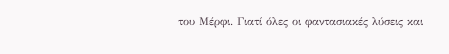του Μέρφι. Γιατί όλες οι φαντασιακές λύσεις και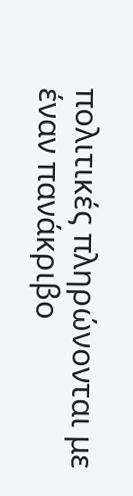πολιτικές πληρώνονται με έναν πανάκριβο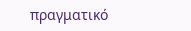πραγματικό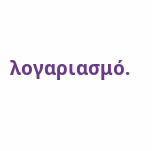λογαριασμό.